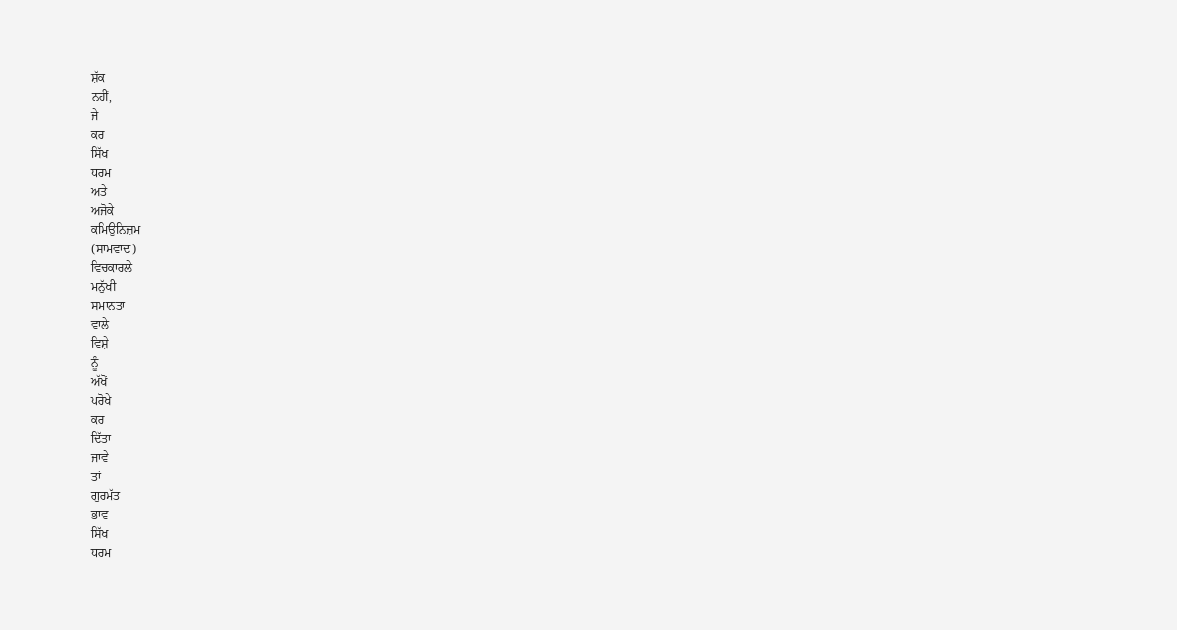ਸ਼ੱਕ
ਨਹੀਂ,
ਜੇ
ਕਰ
ਸਿੱਖ
ਧਰਮ
ਅਤੇ
ਅਜੋਕੇ
ਕਮਿਉਨਿਜ਼ਮ
(ਸਾਮਵਾਦ)
ਵਿਚਕਾਰਲੇ
ਮਨੁੱਖੀ
ਸਮਾਨਤਾ
ਵਾਲੇ
ਵਿਸ਼ੇ
ਨੂੰ
ਅੱਖੋਂ
ਪਰੋਖੇ
ਕਰ
ਦਿੱਤਾ
ਜਾਵੇ
ਤਾਂ
ਗੁਰਮੱਤ
ਭਾਵ
ਸਿੱਖ
ਧਰਮ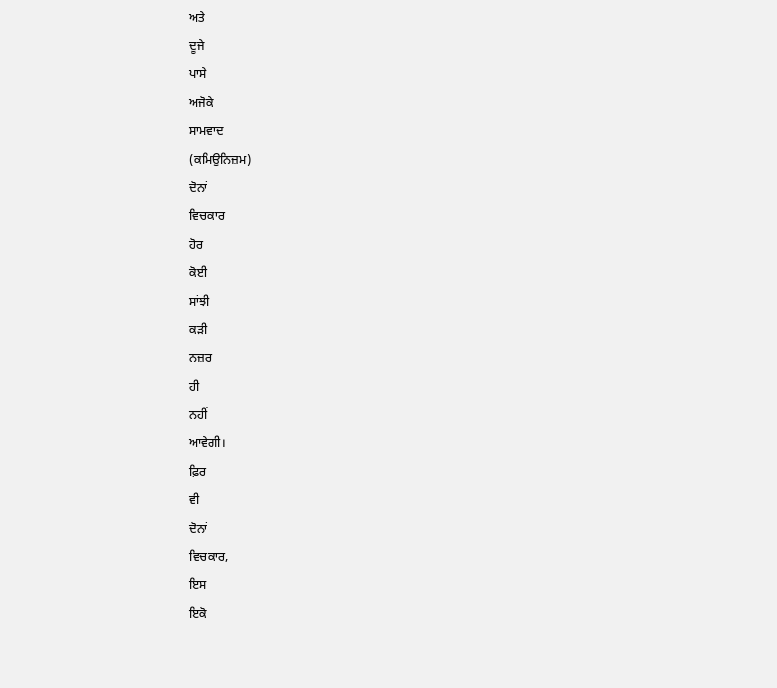ਅਤੇ
ਦੂਜੇ
ਪਾਸੇ
ਅਜੋਕੇ
ਸਾਮਵਾਦ
(ਕਮਿਉਨਿਜ਼ਮ)
ਦੋਨਾਂ
ਵਿਚਕਾਰ
ਹੋਰ
ਕੋਈ
ਸਾਂਝੀ
ਕੜੀ
ਨਜ਼ਰ
ਹੀ
ਨਹੀਂ
ਆਵੇਗੀ।
ਫ਼ਿਰ
ਵੀ
ਦੋਨਾਂ
ਵਿਚਕਾਰ,
ਇਸ
ਇਕੋ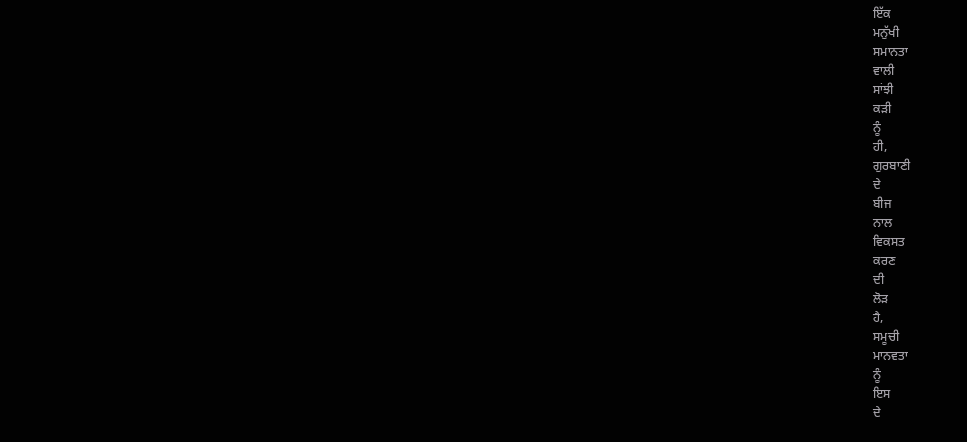ਇੱਕ
ਮਨੁੱਖੀ
ਸਮਾਨਤਾ
ਵਾਲੀ
ਸਾਂਝੀ
ਕੜੀ
ਨੂੰ
ਹੀ,
ਗੁਰਬਾਣੀ
ਦੇ
ਬੀਜ
ਨਾਲ
ਵਿਕਸਤ
ਕਰਣ
ਦੀ
ਲੋੜ
ਹੈ,
ਸਮੂਚੀ
ਮਾਨਵਤਾ
ਨੂੰ
ਇਸ
ਦੇ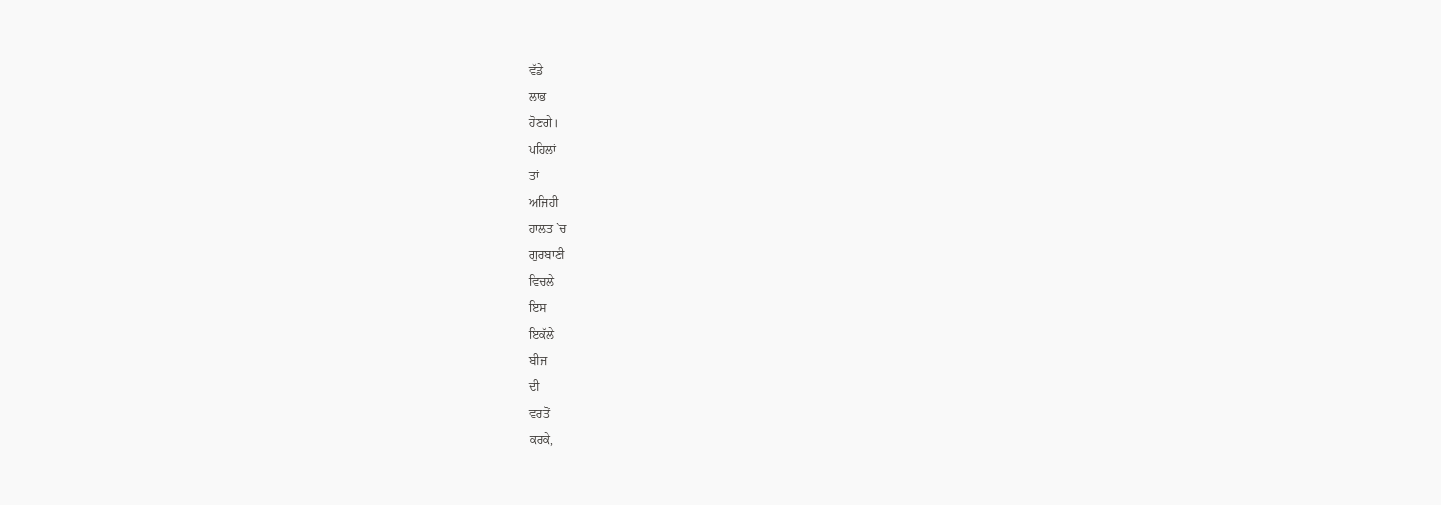ਵੱਡੇ
ਲਾਭ
ਹੋਣਗੇ।
ਪਹਿਲਾਂ
ਤਾਂ
ਅਜਿਹੀ
ਹਾਲਤ `ਚ
ਗੁਰਬਾਣੀ
ਵਿਚਲੇ
ਇਸ
ਇਕੱਲੇ
ਬੀਜ
ਦੀ
ਵਰਤੋਂ
ਕਰਕੇ,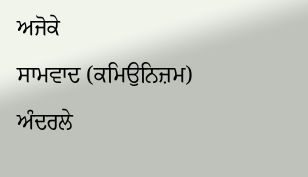ਅਜੋਕੇ
ਸਾਮਵਾਦ (ਕਮਿਉਨਿਜ਼ਮ)
ਅੰਦਰਲੇ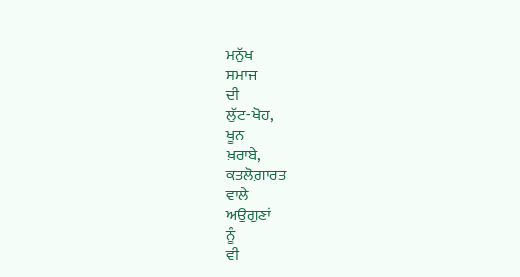ਮਨੁੱਖ
ਸਮਾਜ
ਦੀ
ਲੁੱਟ-ਖੋਹ,
ਖੂਨ
ਖ਼ਰਾਬੇ,
ਕਤਲੋਗ਼ਾਰਤ
ਵਾਲੇ
ਅਉਗੁਣਾਂ
ਨੂੰ
ਵੀ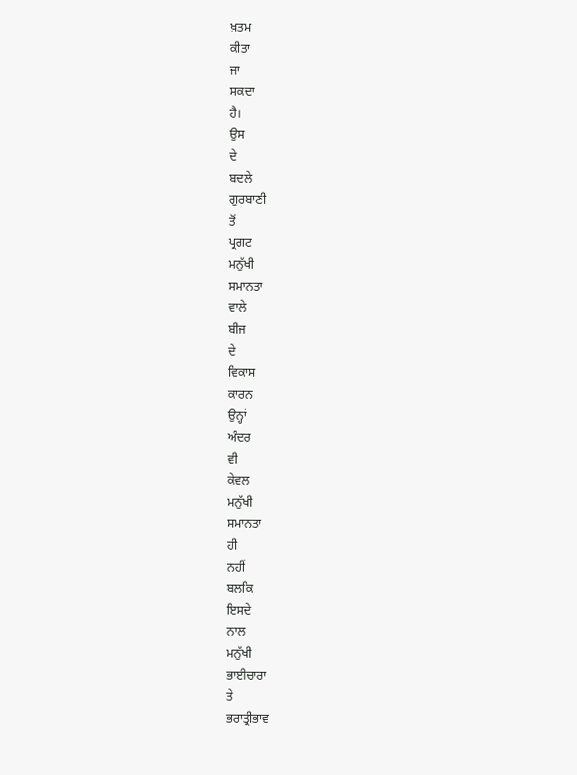ਖ਼ਤਮ
ਕੀਤਾ
ਜਾ
ਸਕਦਾ
ਹੈ।
ਉਸ
ਦੇ
ਬਦਲੇ
ਗੁਰਬਾਣੀ
ਤੋਂ
ਪ੍ਰਗਟ
ਮਨੁੱਖੀ
ਸਮਾਨਤਾ
ਵਾਲੇ
ਬੀਜ
ਦੇ
ਵਿਕਾਸ
ਕਾਰਨ
ਉਨ੍ਹਾਂ
ਅੰਦਰ
ਵੀ
ਕੇਵਲ
ਮਨੁੱਖੀ
ਸਮਾਨਤਾ
ਹੀ
ਨਹੀਂ
ਬਲਕਿ
ਇਸਦੇ
ਨਾਲ
ਮਨੁੱਖੀ
ਭਾਈਚਾਰਾ
ਤੇ
ਭਰਾਤ੍ਰੀਭਾਵ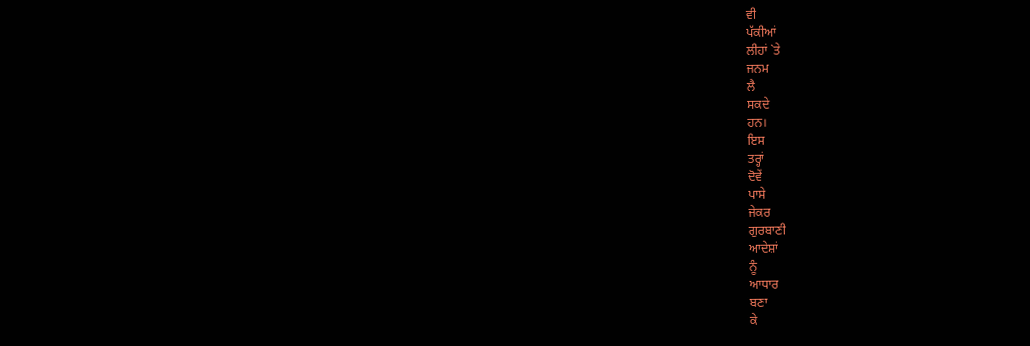ਵੀ
ਪੱਕੀਆਂ
ਲੀਹਾਂ `ਤੇ
ਜਨਮ
ਲੈ
ਸਕਦੇ
ਹਨ।
ਇਸ
ਤਰ੍ਹਾਂ
ਦੋਵੇਂ
ਪਾਸੇ
ਜੇਕਰ
ਗੁਰਬਾਣੀ
ਆਦੇਸ਼ਾਂ
ਨੂੰ
ਆਧਾਰ
ਬਣਾ
ਕੇ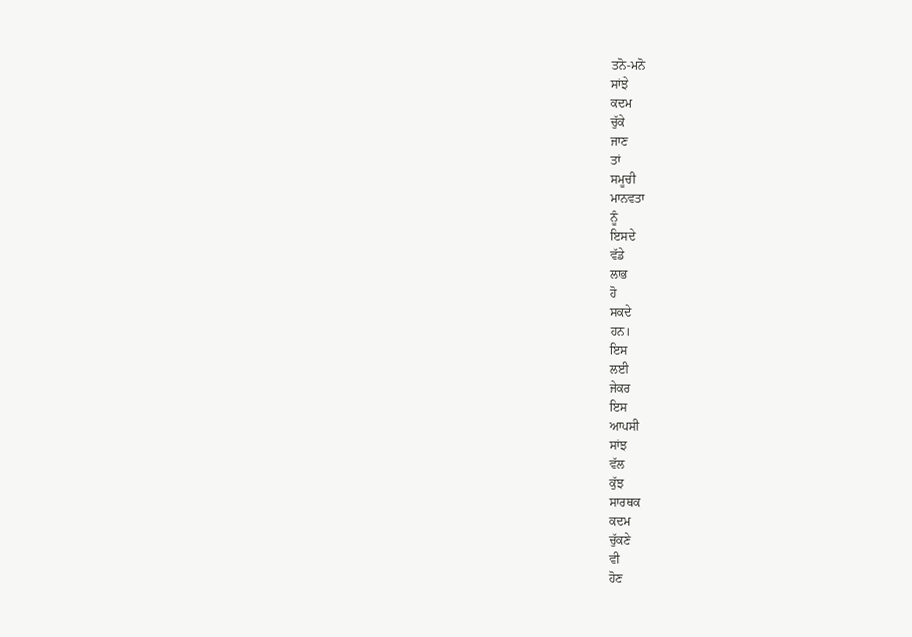ਤਨੋ-ਮਨੋ
ਸਾਂਝੇ
ਕਦਮ
ਚੁੱਕੇ
ਜਾਣ
ਤਾਂ
ਸਮੂਚੀ
ਮਾਨਵਤਾ
ਨੂੰ
ਇਸਦੇ
ਵੱਡੇ
ਲਾਭ
ਹੋ
ਸਕਦੇ
ਹਨ।
ਇਸ
ਲਈ
ਜੇਕਰ
ਇਸ
ਆਪਸੀ
ਸਾਂਝ
ਵੱਲ
ਕੁੱਝ
ਸਾਰਥਕ
ਕਦਮ
ਚੁੱਕਣੇ
ਵੀ
ਹੋਣ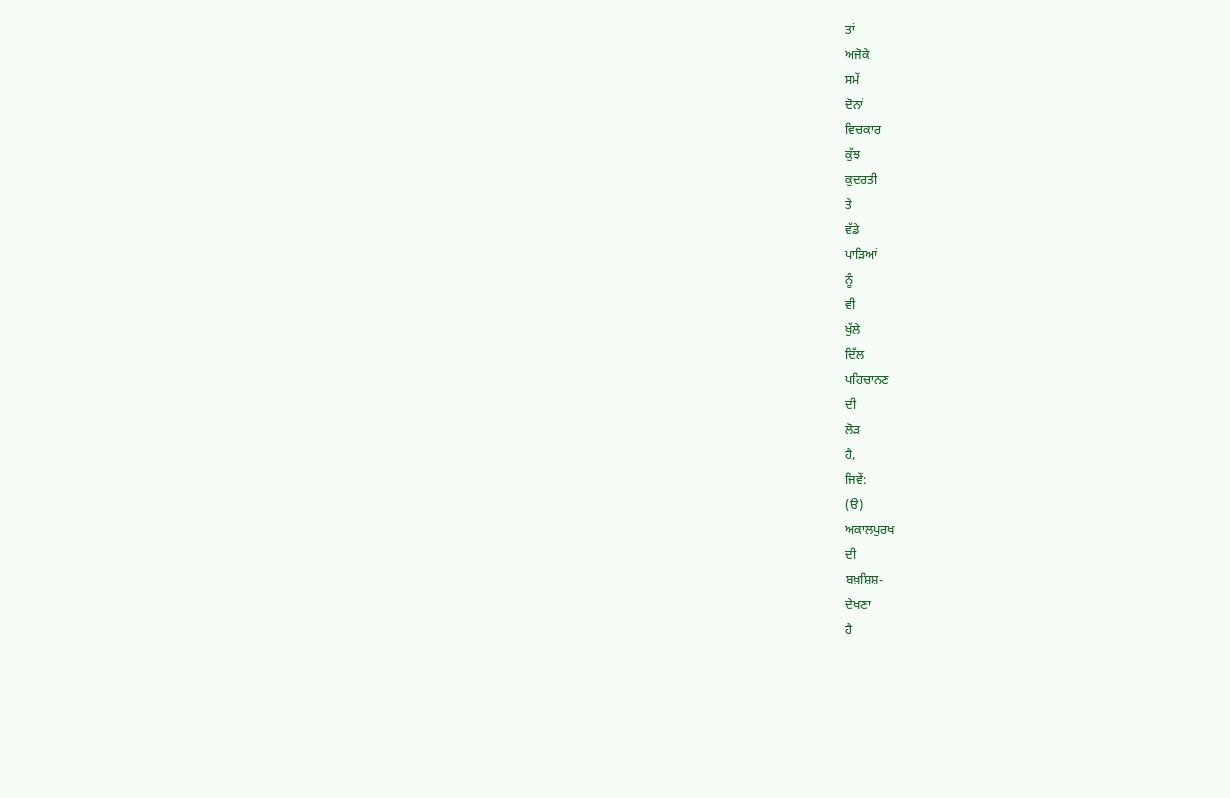ਤਾਂ
ਅਜੋਕੇ
ਸਮੇਂ
ਦੋਨਾਂ
ਵਿਚਕਾਰ
ਕੁੱਝ
ਕੁਦਰਤੀ
ਤੇ
ਵੱਡੇ
ਪਾੜਿਆਂ
ਨੂੰ
ਵੀ
ਖੁੱਲੇ
ਦਿੱਲ
ਪਹਿਚਾਨਣ
ਦੀ
ਲੋੜ
ਹੈ,
ਜਿਵੇਂ:
(ੳ)
ਅਕਾਲਪੁਰਖ
ਦੀ
ਬਖ਼ਸ਼ਿਸ਼-
ਦੇਖਣਾ
ਹੈ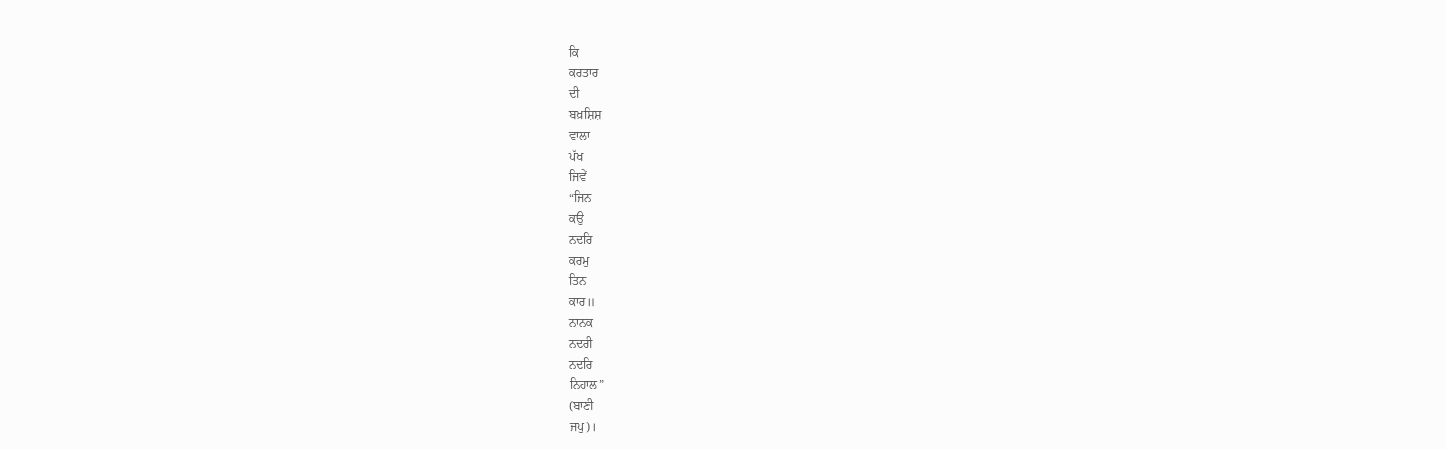ਕਿ
ਕਰਤਾਰ
ਦੀ
ਬਖ਼ਸ਼ਿਸ਼
ਵਾਲਾ
ਪੱਖ
ਜਿਵੇਂ
“ਜਿਨ
ਕਉ
ਨਦਰਿ
ਕਰਮੁ
ਤਿਨ
ਕਾਰ॥
ਨਾਨਕ
ਨਦਰੀ
ਨਦਰਿ
ਨਿਹਾਲ”
(ਬਾਣੀ
ਜਪੁ)।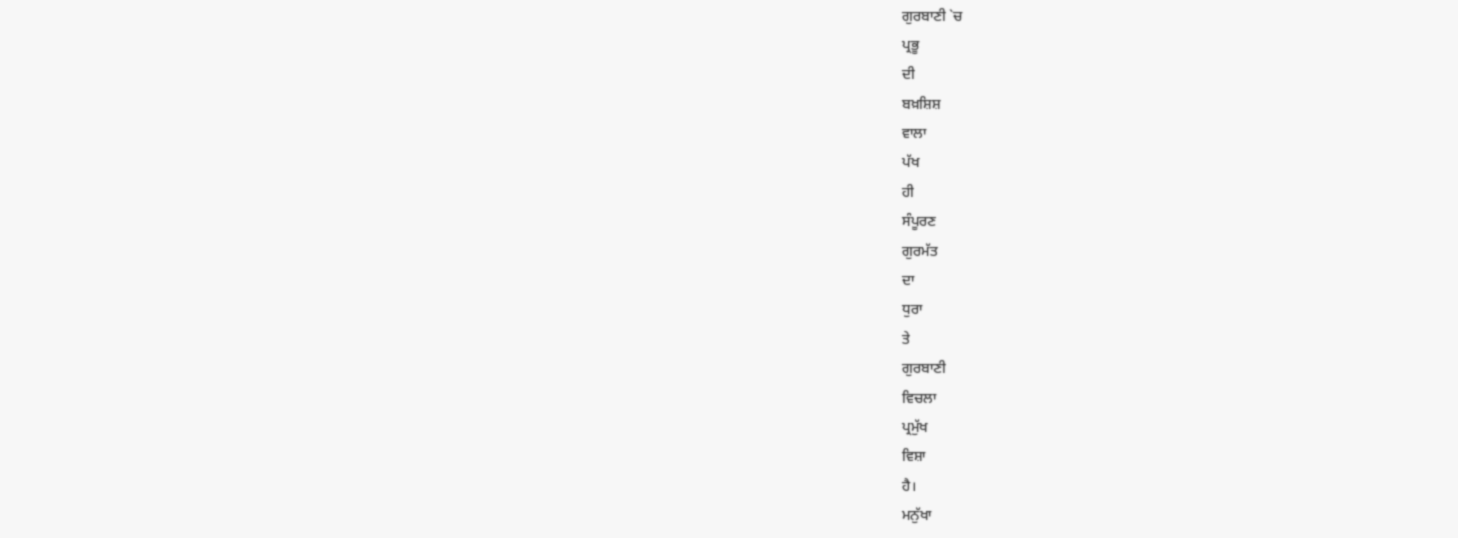ਗੁਰਬਾਣੀ `ਚ
ਪ੍ਰਭੂ
ਦੀ
ਬਖ਼ਸ਼ਿਸ਼
ਵਾਲਾ
ਪੱਖ
ਹੀ
ਸੰਪੂਰਣ
ਗੁਰਮੱਤ
ਦਾ
ਧੁਰਾ
ਤੇ
ਗੁਰਬਾਣੀ
ਵਿਚਲਾ
ਪ੍ਰਮੁੱਖ
ਵਿਸ਼ਾ
ਹੈ।
ਮਨੁੱਖਾ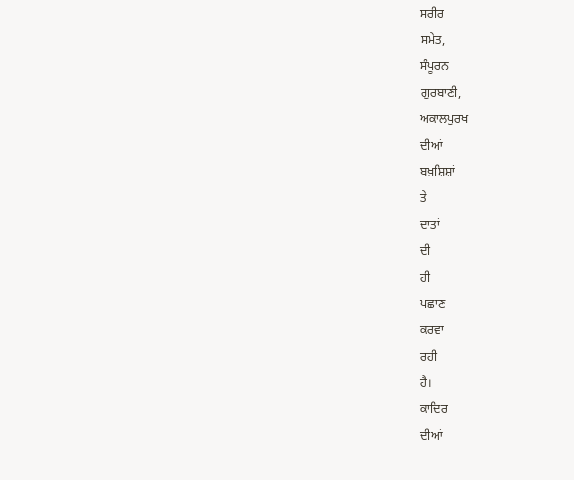ਸਰੀਰ
ਸਮੇਤ,
ਸੰਪੂਰਨ
ਗੁਰਬਾਣੀ,
ਅਕਾਲਪੁਰਖ
ਦੀਆਂ
ਬਖ਼ਸ਼ਿਸ਼ਾਂ
ਤੇ
ਦਾਤਾਂ
ਦੀ
ਹੀ
ਪਛਾਣ
ਕਰਵਾ
ਰਹੀ
ਹੈ।
ਕਾਦਿਰ
ਦੀਆਂ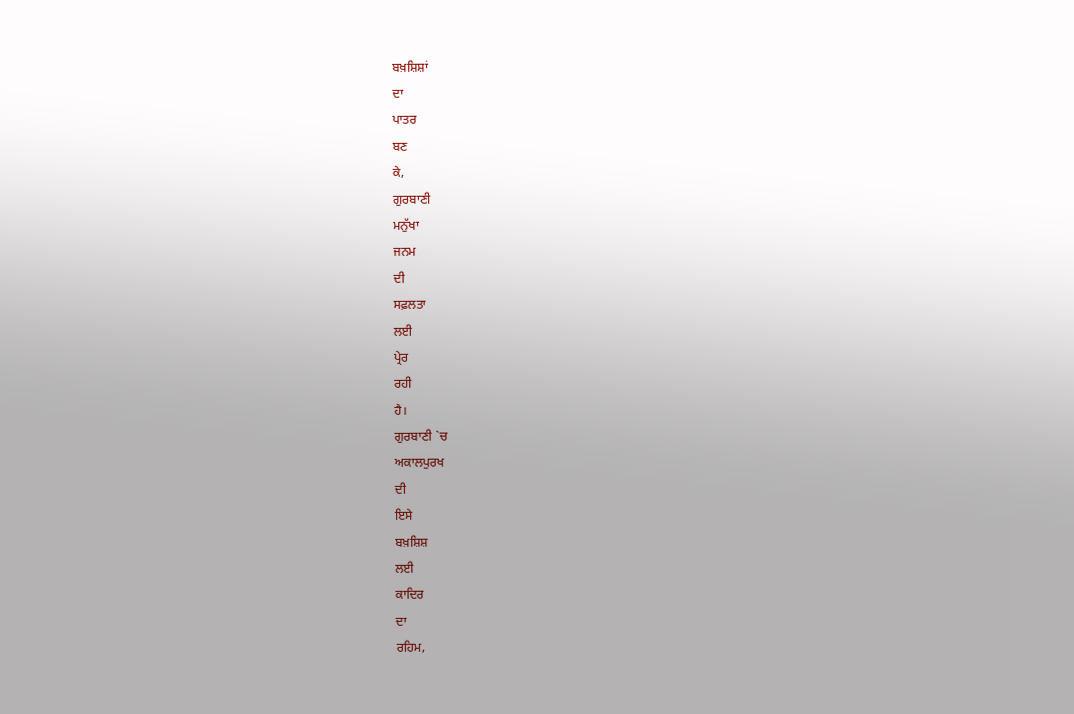ਬਖ਼ਸ਼ਿਸ਼ਾਂ
ਦਾ
ਪਾਤਰ
ਬਣ
ਕੇ,
ਗੁਰਬਾਣੀ
ਮਨੁੱਖਾ
ਜਨਮ
ਦੀ
ਸਫ਼ਲਤਾ
ਲਈ
ਪ੍ਰੇਰ
ਰਹੀ
ਹੈ।
ਗੁਰਬਾਣੀ `ਚ
ਅਕਾਲਪੁਰਖ
ਦੀ
ਇਸੇ
ਬਖ਼ਸ਼ਿਸ਼
ਲਈ
ਕਾਦਿਰ
ਦਾ
ਰਹਿਮ,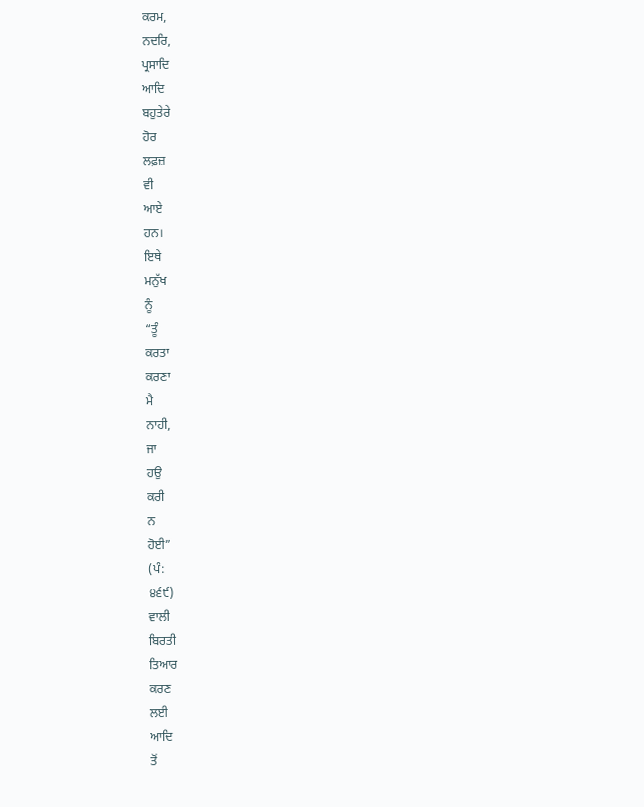ਕਰਮ,
ਨਦਰਿ,
ਪ੍ਰਸਾਦਿ
ਆਦਿ
ਬਹੁਤੇਰੇ
ਹੋਰ
ਲਫ਼ਜ਼
ਵੀ
ਆਏ
ਹਨ।
ਇਥੇ
ਮਨੁੱਖ
ਨੂੰ
“ਤੂੰ
ਕਰਤਾ
ਕਰਣਾ
ਮੈ
ਨਾਹੀ,
ਜਾ
ਹਉ
ਕਰੀ
ਨ
ਹੋਈ”
(ਪੰ:
੪੬੯)
ਵਾਲੀ
ਬਿਰਤੀ
ਤਿਆਰ
ਕਰਣ
ਲਈ
ਆਦਿ
ਤੋਂ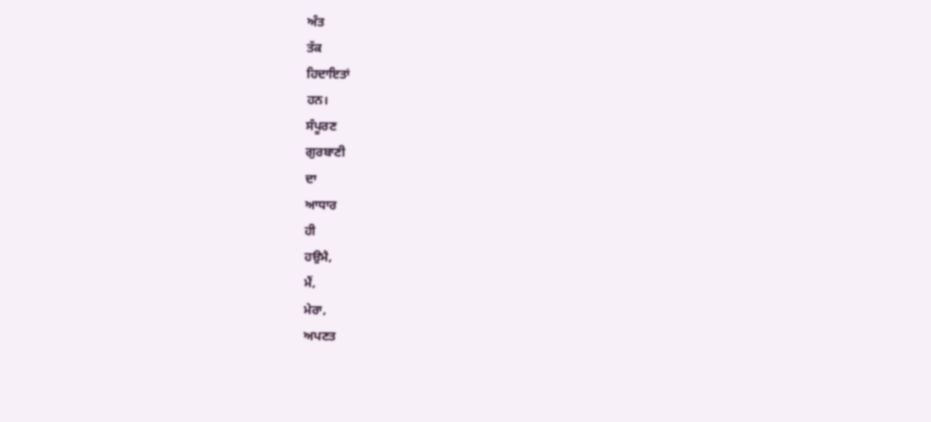ਅੰਤ
ਤੱਕ
ਹਿਦਾਇਤਾਂ
ਹਨ।
ਸੰਪੂਰਣ
ਗੁਰਬਾਣੀ
ਦਾ
ਆਧਾਰ
ਹੀ
ਹਉਮੈ,
ਮੈਂ,
ਮੇਰਾ,
ਅਪਣਤ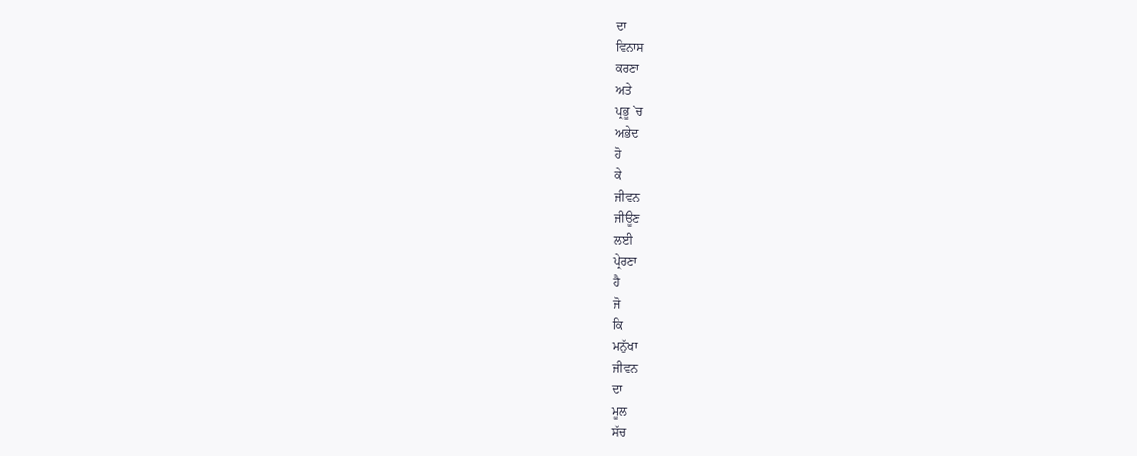ਦਾ
ਵਿਨਾਸ
ਕਰਣਾ
ਅਤੇ
ਪ੍ਰਭੂ `ਚ
ਅਭੇਦ
ਹੋ
ਕੇ
ਜੀਵਨ
ਜੀਊਣ
ਲਈ
ਪ੍ਰੇਰਣਾ
ਹੈ
ਜੋ
ਕਿ
ਮਨੁੱਖਾ
ਜੀਵਨ
ਦਾ
ਮੂਲ
ਸੱਚ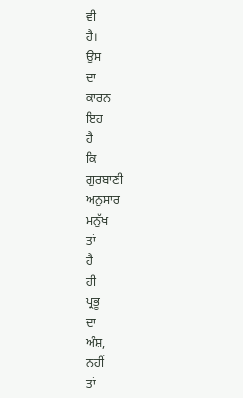ਵੀ
ਹੈ।
ਉਸ
ਦਾ
ਕਾਰਨ
ਇਹ
ਹੈ
ਕਿ
ਗੁਰਬਾਣੀ
ਅਨੁਸਾਰ
ਮਨੁੱਖ
ਤਾਂ
ਹੈ
ਹੀ
ਪ੍ਰਭੂ
ਦਾ
ਅੰਸ਼,
ਨਹੀਂ
ਤਾਂ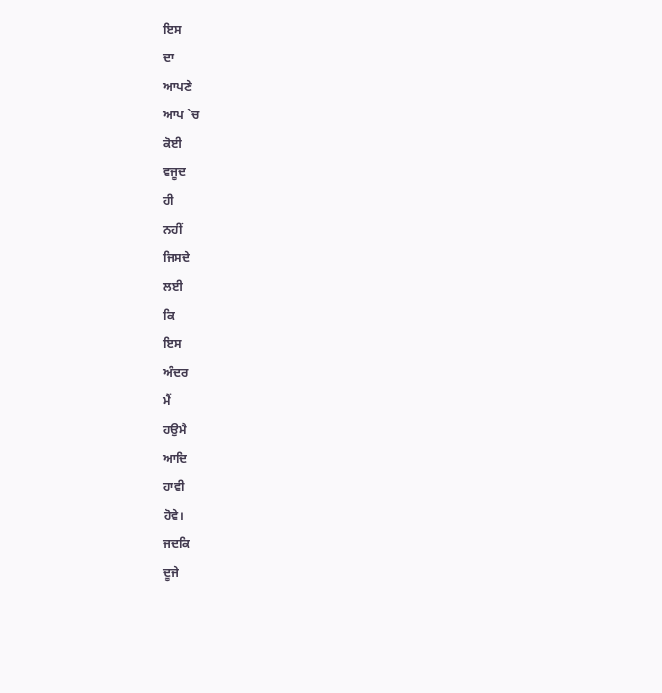ਇਸ
ਦਾ
ਆਪਣੇ
ਆਪ `ਚ
ਕੋਈ
ਵਜੂਦ
ਹੀ
ਨਹੀਂ
ਜਿਸਦੇ
ਲਈ
ਕਿ
ਇਸ
ਅੰਦਰ
ਮੈਂ
ਹਉਮੈ
ਆਦਿ
ਹਾਵੀ
ਹੋਵੇ।
ਜਦਕਿ
ਦੂਜੇ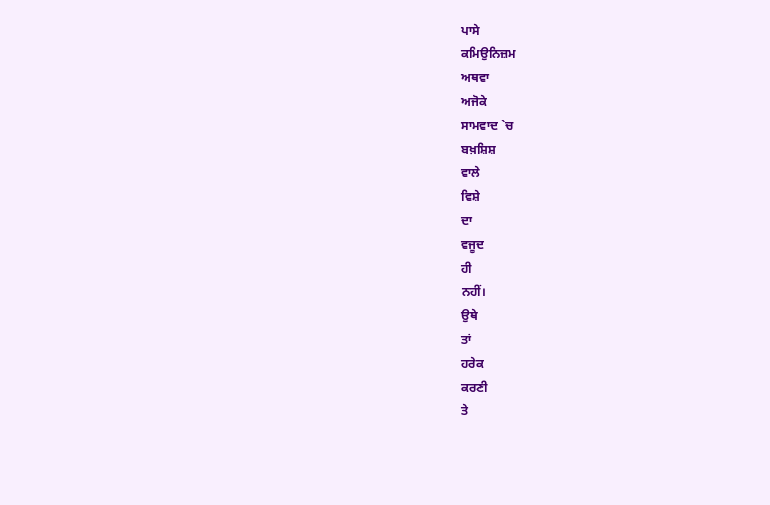ਪਾਸੇ
ਕਮਿਉਨਿਜ਼ਮ
ਅਥਵਾ
ਅਜੋਕੇ
ਸਾਮਵਾਦ `ਚ
ਬਖ਼ਸ਼ਿਸ਼
ਵਾਲੇ
ਵਿਸ਼ੇ
ਦਾ
ਵਜੂਦ
ਹੀ
ਨਹੀਂ।
ਉਥੇ
ਤਾਂ
ਹਰੇਕ
ਕਰਣੀ
ਤੇ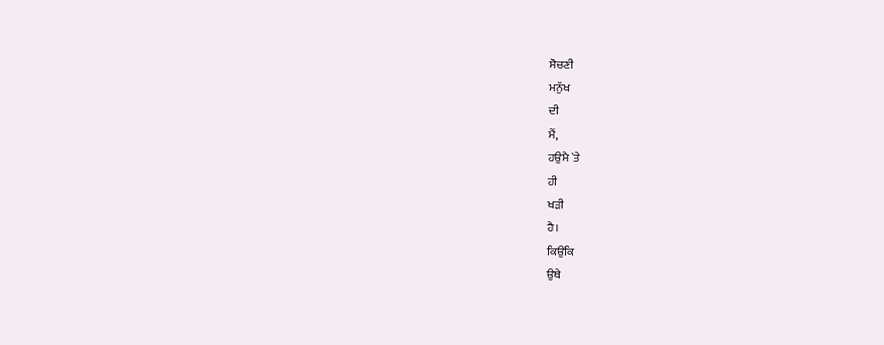ਸੋਚਣੀ
ਮਨੁੱਖ
ਦੀ
ਮੈਂ,
ਹਉਮੈ `ਤੇ
ਹੀ
ਖੜੀ
ਹੈ।
ਕਿਉਂਕਿ
ਉਥੇ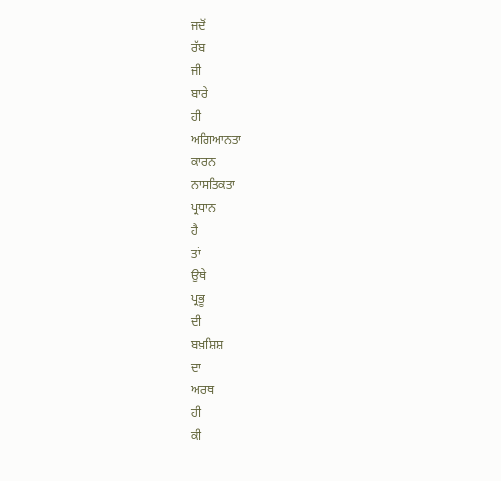ਜਦੋਂ
ਰੱਬ
ਜੀ
ਬਾਰੇ
ਹੀ
ਅਗਿਆਨਤਾ
ਕਾਰਨ
ਨਾਸਤਿਕਤਾ
ਪ੍ਰਧਾਨ
ਹੈ
ਤਾਂ
ਉਥੇ
ਪ੍ਰਭੂ
ਦੀ
ਬਖ਼ਸ਼ਿਸ਼
ਦਾ
ਅਰਥ
ਹੀ
ਕੀ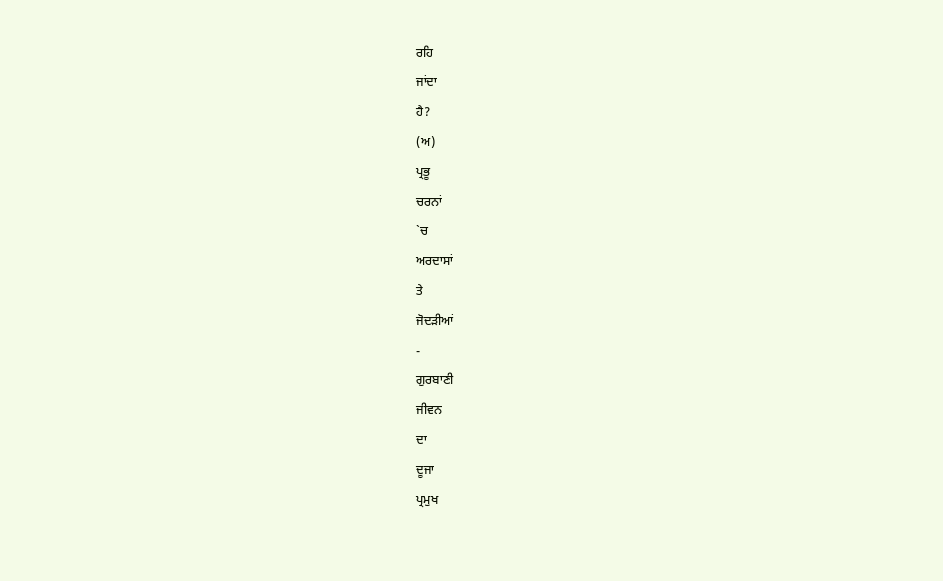ਰਹਿ
ਜਾਂਦਾ
ਹੈ?
(ਅ)
ਪ੍ਰਭੂ
ਚਰਨਾਂ
`ਚ
ਅਰਦਾਸਾਂ
ਤੇ
ਜੋਦੜੀਆਂ
-
ਗੁਰਬਾਣੀ
ਜੀਵਨ
ਦਾ
ਦੂਜਾ
ਪ੍ਰਮੁਖ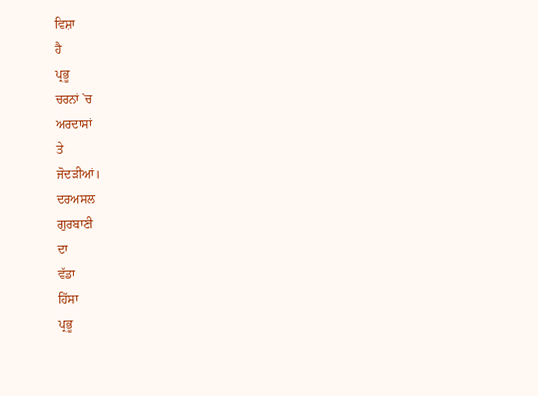ਵਿਸ਼ਾ
ਹੈ
ਪ੍ਰਭੂ
ਚਰਨਾਂ `ਚ
ਅਰਦਾਸਾਂ
ਤੇ
ਜੋਦੜੀਆਂ।
ਦਰਅਸਲ
ਗੁਰਬਾਣੀ
ਦਾ
ਵੱਡਾ
ਹਿੱਸਾ
ਪ੍ਰਭੂ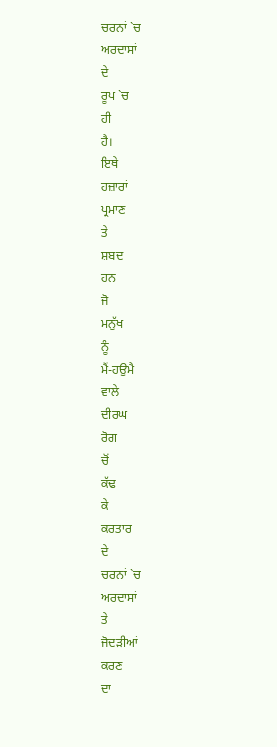ਚਰਨਾਂ `ਚ
ਅਰਦਾਸਾਂ
ਦੇ
ਰੂਪ `ਚ
ਹੀ
ਹੈ।
ਇਥੇ
ਹਜ਼ਾਰਾਂ
ਪ੍ਰਮਾਣ
ਤੇ
ਸ਼ਬਦ
ਹਨ
ਜੋ
ਮਨੁੱਖ
ਨੂੰ
ਮੈਂ-ਹਉਮੈ
ਵਾਲੇ
ਦੀਰਘ
ਰੋਗ
ਚੋਂ
ਕੱਢ
ਕੇ
ਕਰਤਾਰ
ਦੇ
ਚਰਨਾਂ `ਚ
ਅਰਦਾਸਾਂ
ਤੇ
ਜੋਦੜੀਆਂ
ਕਰਣ
ਦਾ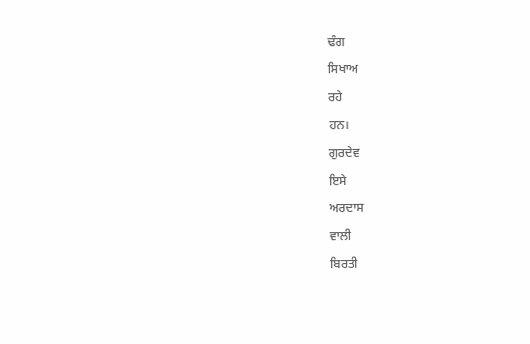ਢੰਗ
ਸਿਖਾਅ
ਰਹੇ
ਹਨ।
ਗੁਰਦੇਵ
ਇਸੇ
ਅਰਦਾਸ
ਵਾਲੀ
ਬਿਰਤੀ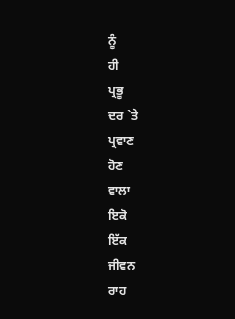ਨੂੰ
ਹੀ
ਪ੍ਰਭੂ
ਦਰ `ਤੇ
ਪ੍ਰਵਾਣ
ਹੋਣ
ਵਾਲਾ
ਇਕੋ
ਇੱਕ
ਜੀਵਨ
ਰਾਹ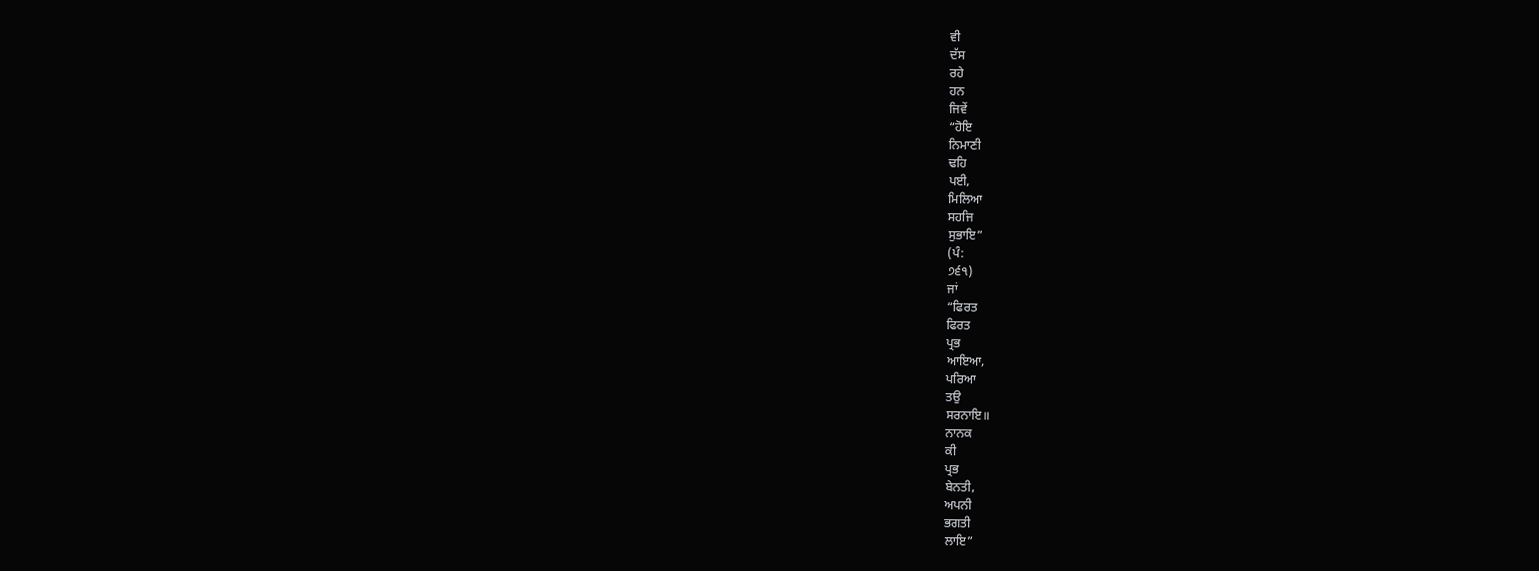ਵੀ
ਦੱਸ
ਰਹੇ
ਹਨ
ਜਿਵੇਂ
“ਹੋਇ
ਨਿਮਾਣੀ
ਢਹਿ
ਪਈ,
ਮਿਲਿਆ
ਸਹਜਿ
ਸੁਭਾਇ”
(ਪੰ:
੭੬੧)
ਜਾਂ
“ਫਿਰਤ
ਫਿਰਤ
ਪ੍ਰਭ
ਆਇਆ,
ਪਰਿਆ
ਤਉ
ਸਰਨਾਇ॥
ਨਾਨਕ
ਕੀ
ਪ੍ਰਭ
ਬੇਨਤੀ,
ਅਪਨੀ
ਭਗਤੀ
ਲਾਇ”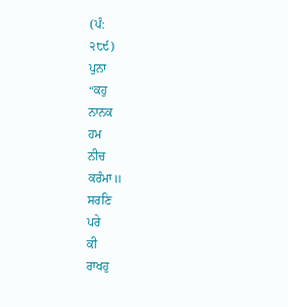(ਪੰ:
੨੮੯)
ਪੁਨਾ
“ਕਹੁ
ਨਾਨਕ
ਹਮ
ਨੀਚ
ਕਰੰਮਾ॥
ਸਰਣਿ
ਪਰੇ
ਕੀ
ਰਾਖਹੁ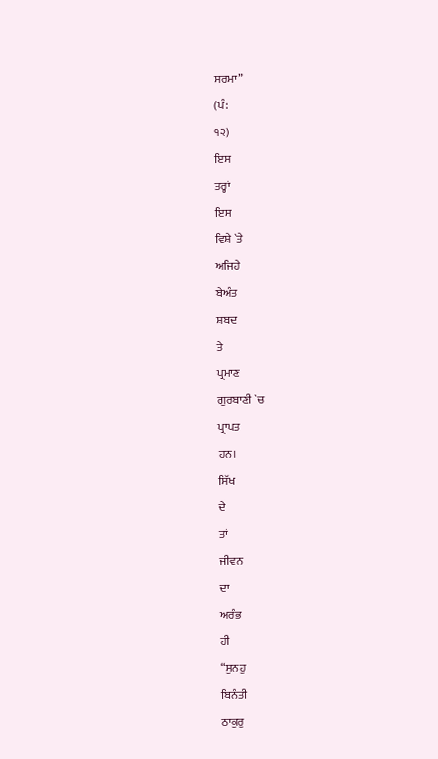ਸਰਮਾ”
(ਪੰ:
੧੨)
ਇਸ
ਤਰ੍ਹਾਂ
ਇਸ
ਵਿਸ਼ੇ `ਤੇ
ਅਜਿਹੇ
ਬੇਅੰਤ
ਸ਼ਬਦ
ਤੇ
ਪ੍ਰਮਾਣ
ਗੁਰਬਾਣੀ `ਚ
ਪ੍ਰਾਪਤ
ਹਨ।
ਸਿੱਖ
ਦੇ
ਤਾਂ
ਜੀਵਨ
ਦਾ
ਅਰੰਭ
ਹੀ
“ਸੁਨਹੁ
ਬਿਨੰਤੀ
ਠਾਕੁਰੁ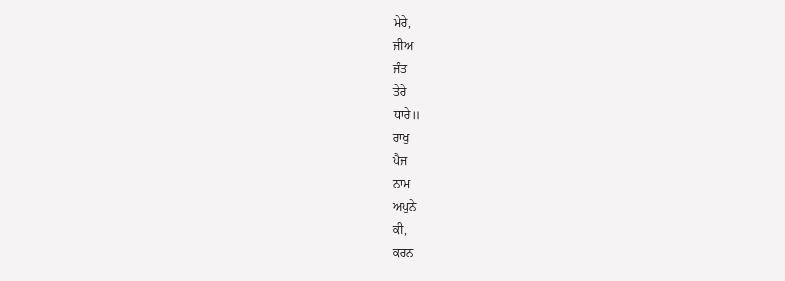ਮੇਰੇ,
ਜੀਅ
ਜੰਤ
ਤੇਰੇ
ਧਾਰੇ॥
ਰਾਖੁ
ਪੈਜ
ਨਾਮ
ਅਪੁਨੇ
ਕੀ,
ਕਰਨ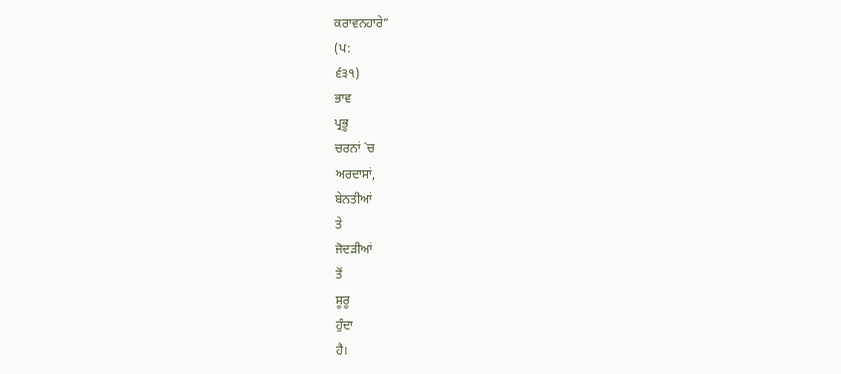ਕਰਾਵਨਹਾਰੇ”
(ਪ:
੬੩੧)
ਭਾਵ
ਪ੍ਰਭੂ
ਚਰਨਾਂ `ਚ
ਅਰਦਾਸਾਂ,
ਬੇਨਤੀਆਂ
ਤੇ
ਜੋਦੜੀਆਂ
ਤੋਂ
ਸੂਰੂ
ਹੁੰਦਾ
ਹੈ।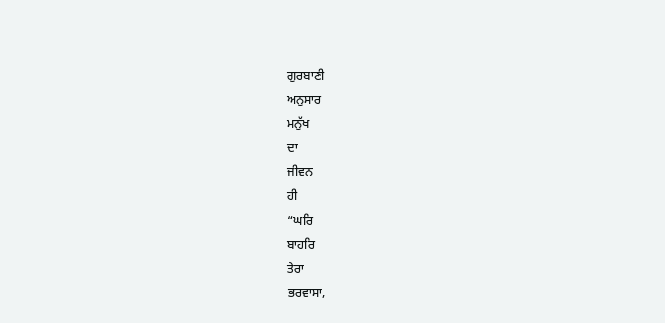ਗੁਰਬਾਣੀ
ਅਨੁਸਾਰ
ਮਨੁੱਖ
ਦਾ
ਜੀਵਨ
ਹੀ
“ਘਰਿ
ਬਾਹਰਿ
ਤੇਰਾ
ਭਰਵਾਸਾ,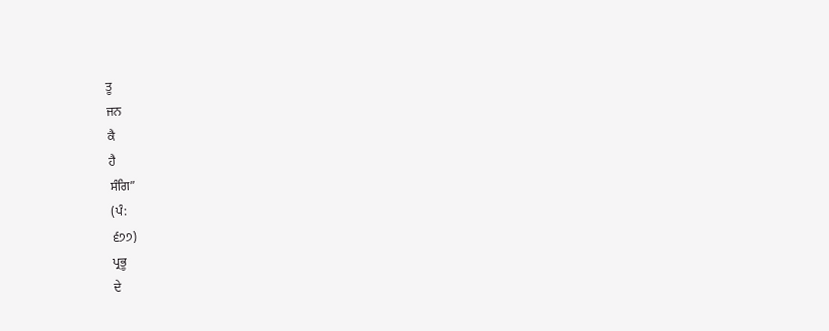ਤੂ
ਜਨ
ਕੈ
ਹੈ
ਸੰਗਿ”
(ਪੰ:
੬੭੭)
ਪ੍ਰਭੂ
ਦੇ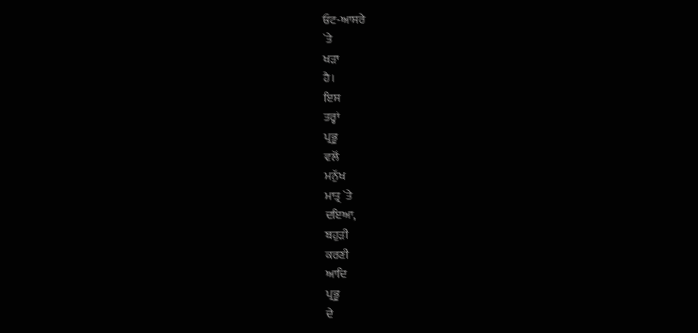ਓਟ-ਆਸਰੇ
`ਤੇ
ਖੜਾ
ਹੈ।
ਇਸ
ਤਰ੍ਹਾਂ
ਪ੍ਰਭੂ
ਵਲੋਂ
ਮਨੁੱਖ
ਮਾਤ੍ਰ `ਤੇ
ਦਇਆ,
ਬਹੁੜੀ
ਕਰਣੀ
ਆਦਿ
ਪ੍ਰਭੂ
ਦੇ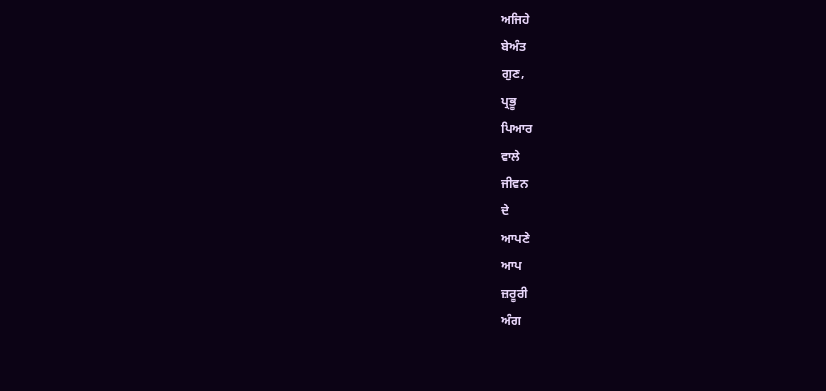ਅਜਿਹੇ
ਬੇਅੰਤ
ਗੁਣ,
ਪ੍ਰਭੂ
ਪਿਆਰ
ਵਾਲੇ
ਜੀਵਨ
ਦੇ
ਆਪਣੇ
ਆਪ
ਜ਼ਰੂਰੀ
ਅੰਗ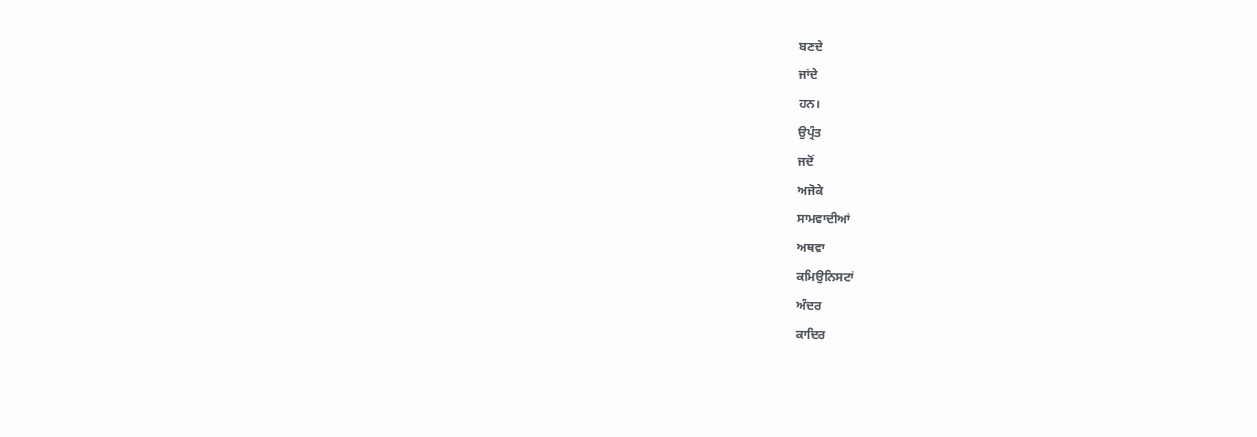ਬਣਦੇ
ਜਾਂਦੇ
ਹਨ।
ਉਪ੍ਰੰਤ
ਜਦੋਂ
ਅਜੋਕੇ
ਸਾਮਵਾਦੀਆਂ
ਅਥਵਾ
ਕਮਿਉਨਿਸਟਾਂ
ਅੰਦਰ
ਕਾਦਿਰ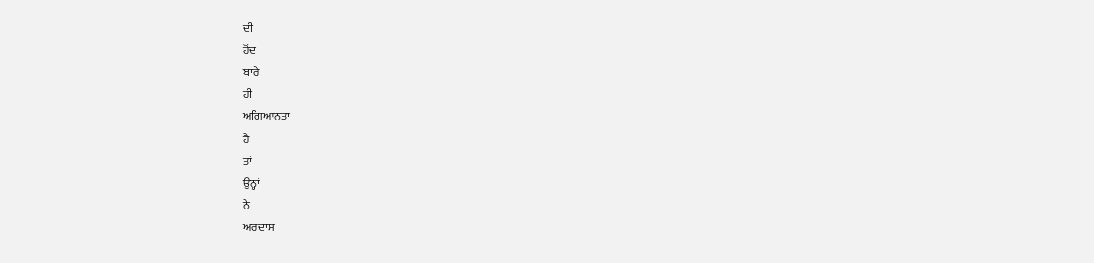ਦੀ
ਹੋਂਦ
ਬਾਰੇ
ਹੀ
ਅਗਿਆਨਤਾ
ਹੈ
ਤਾਂ
ਉਨ੍ਹਾਂ
ਨੇ
ਅਰਦਾਸ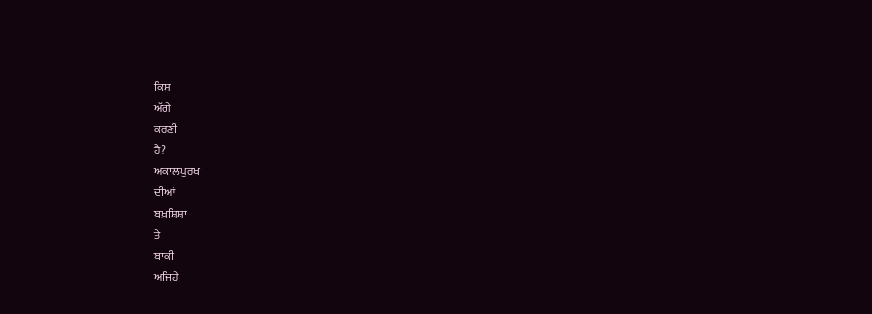ਕਿਸ
ਅੱਗੇ
ਕਰਣੀ
ਹੈ?
ਅਕਾਲਪੁਰਖ
ਦੀਆਂ
ਬਖ਼ਸ਼ਿਸ਼ਾ
ਤੇ
ਬਾਕੀ
ਅਜਿਹੇ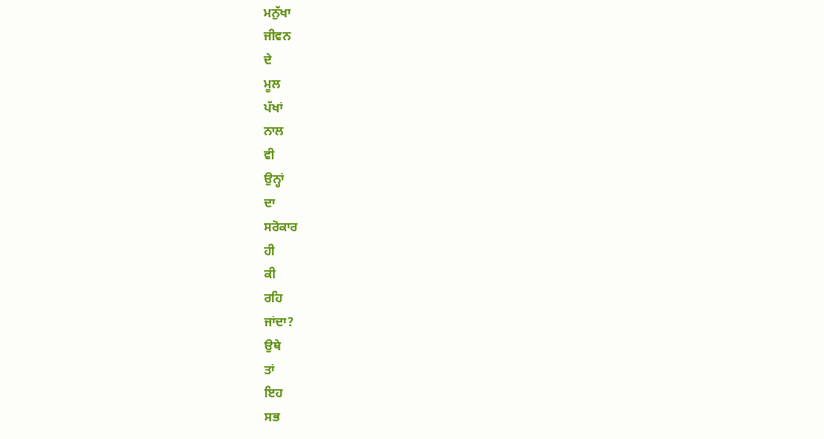ਮਨੁੱਖਾ
ਜੀਵਨ
ਦੇ
ਮੂਲ
ਪੱਖਾਂ
ਨਾਲ
ਵੀ
ਉਨ੍ਹਾਂ
ਦਾ
ਸਰੋਕਾਰ
ਹੀ
ਕੀ
ਰਹਿ
ਜਾਂਦਾ?
ਉਥੇ
ਤਾਂ
ਇਹ
ਸਭ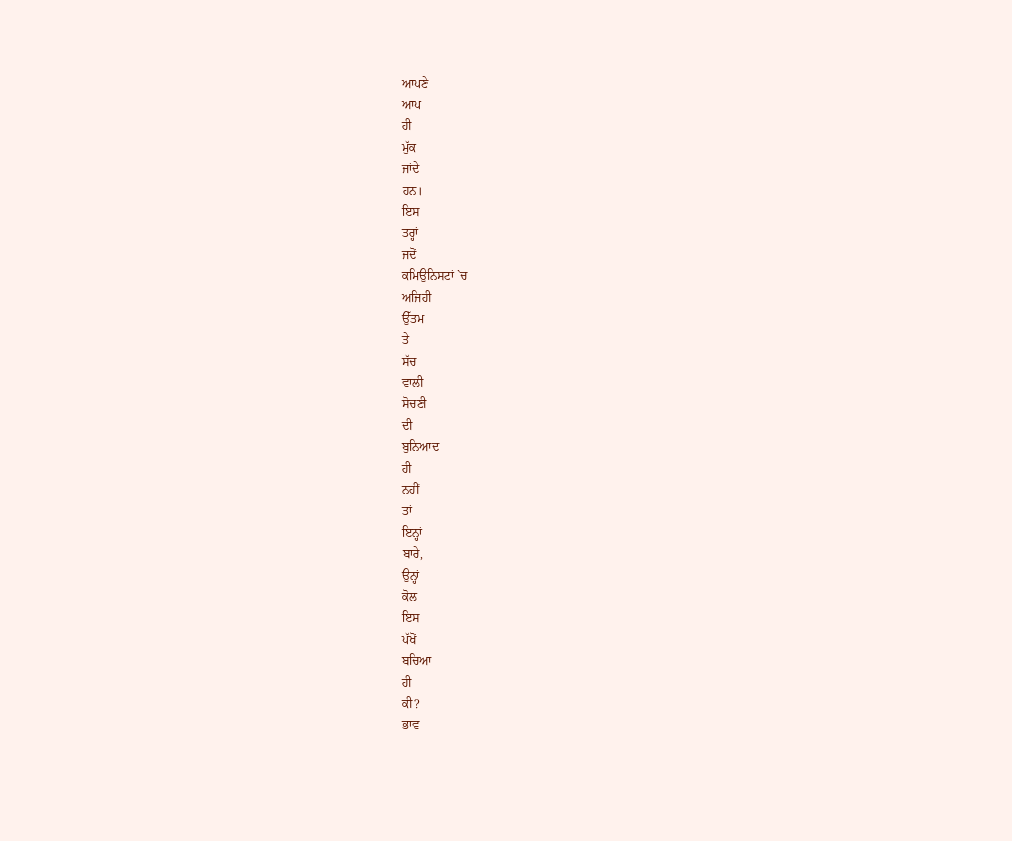ਆਪਣੇ
ਆਪ
ਹੀ
ਮੁੱਕ
ਜਾਂਦੇ
ਹਨ।
ਇਸ
ਤਰ੍ਹਾਂ
ਜਦੋਂ
ਕਮਿਉਨਿਸਟਾਂ `ਚ
ਅਜਿਹੀ
ਉੱਤਮ
ਤੇ
ਸੱਚ
ਵਾਲੀ
ਸੋਚਣੀ
ਦੀ
ਬੁਨਿਆਦ
ਹੀ
ਨਹੀਂ
ਤਾਂ
ਇਨ੍ਹਾਂ
ਬਾਰੇ,
ਉਨ੍ਹਾਂ
ਕੋਲ
ਇਸ
ਪੱਖੋਂ
ਬਚਿਆ
ਹੀ
ਕੀ?
ਭਾਵ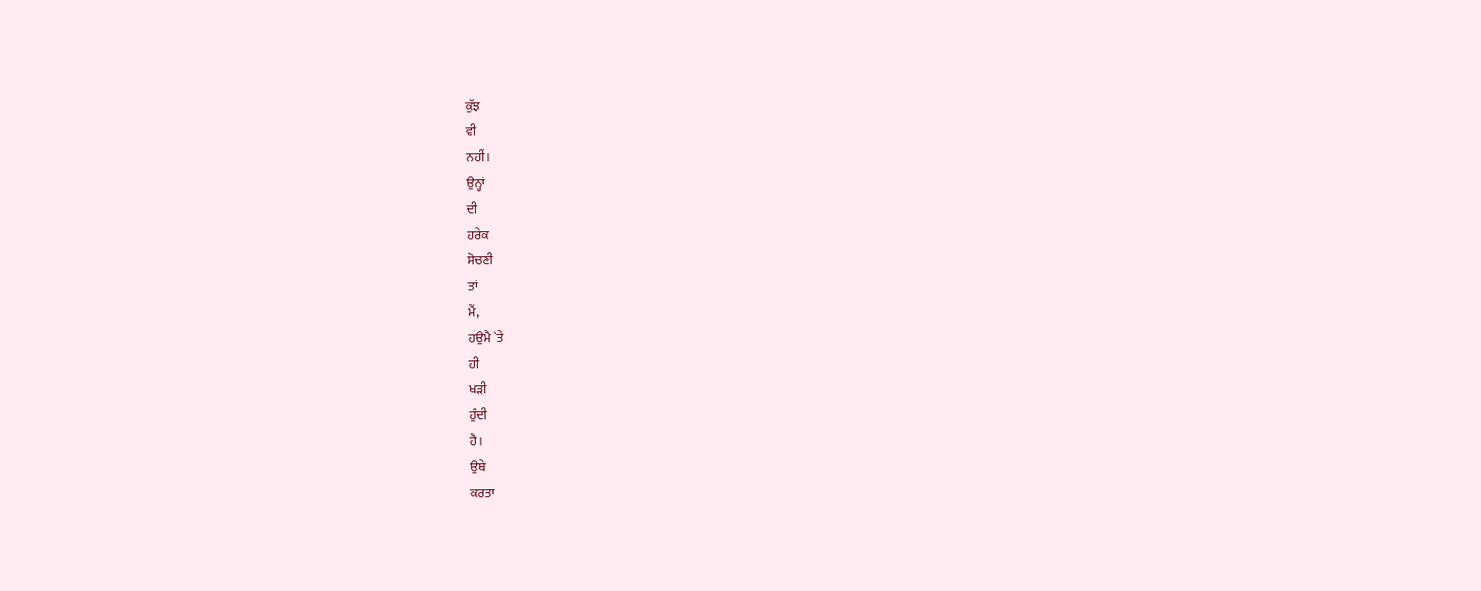ਕੁੱਝ
ਵੀ
ਨਹੀਂ।
ਉਨ੍ਹਾਂ
ਦੀ
ਹਰੇਕ
ਸੋਚਣੀ
ਤਾਂ
ਮੈਂ,
ਹਉਮੈ `ਤੇ
ਹੀ
ਖੜੀ
ਹੁੰਦੀ
ਹੈ।
ਉਥੇ
ਕਰਤਾ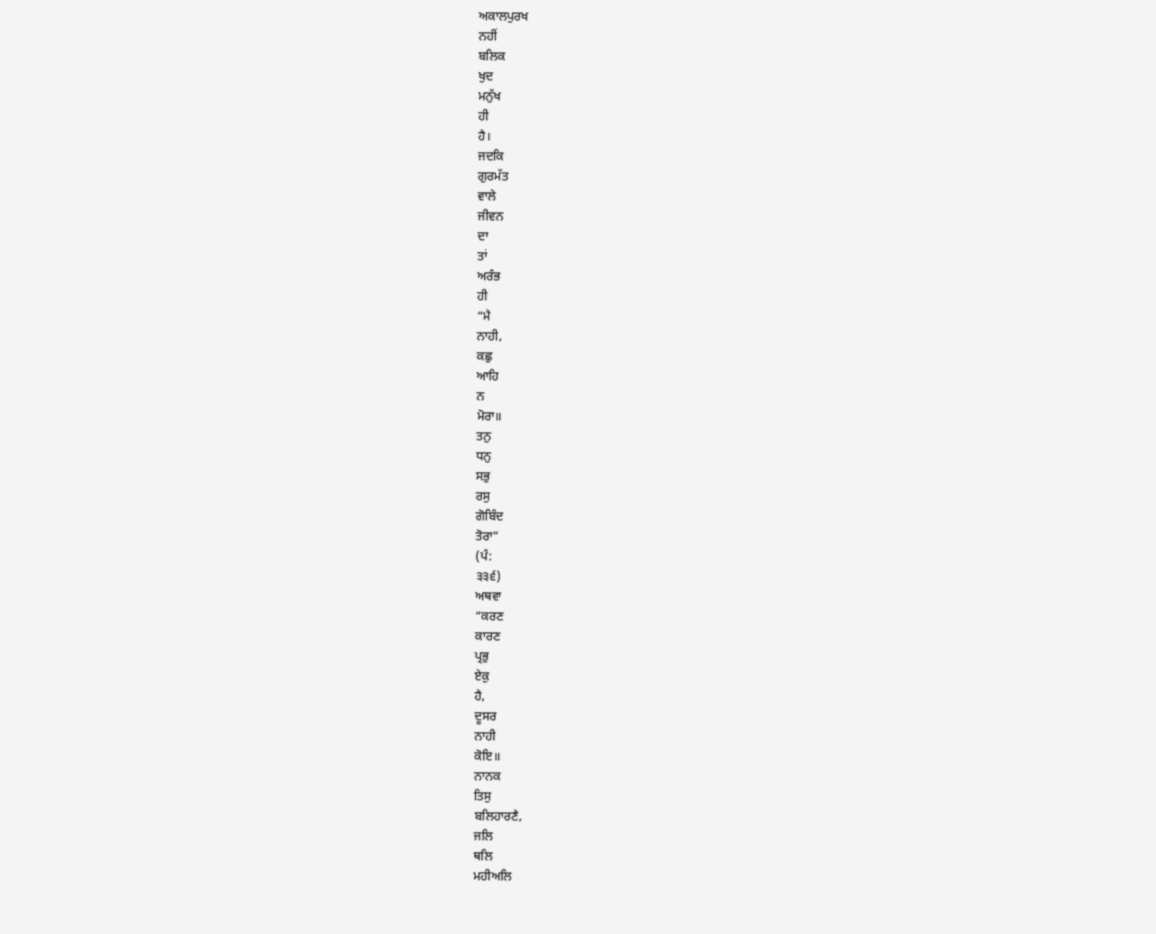ਅਕਾਲਪੁਰਖ
ਨਹੀਂ
ਬਲਿਕ
ਖੁਦ
ਮਨੁੱਖ
ਹੀ
ਹੈ।
ਜਦਕਿ
ਗੁਰਮੱਤ
ਵਾਲੇ
ਜੀਵਨ
ਦਾ
ਤਾਂ
ਅਰੰਭ
ਹੀ
“ਮੈ
ਨਾਹੀ,
ਕਛੁ
ਆਹਿ
ਨ
ਮੋਰਾ॥
ਤਨੁ
ਧਨੁ
ਸਭੁ
ਰਸੁ
ਗੋਬਿੰਦ
ਤੋਰਾ”
(ਪੰ:
੩੩੬)
ਅਥਵਾ
“ਕਰਣ
ਕਾਰਣ
ਪ੍ਰਭੁ
ਏਕੁ
ਹੈ,
ਦੂਸਰ
ਨਾਹੀ
ਕੋਇ॥
ਨਾਨਕ
ਤਿਸੁ
ਬਲਿਹਾਰਣੈ,
ਜਲਿ
ਥਲਿ
ਮਹੀਅਲਿ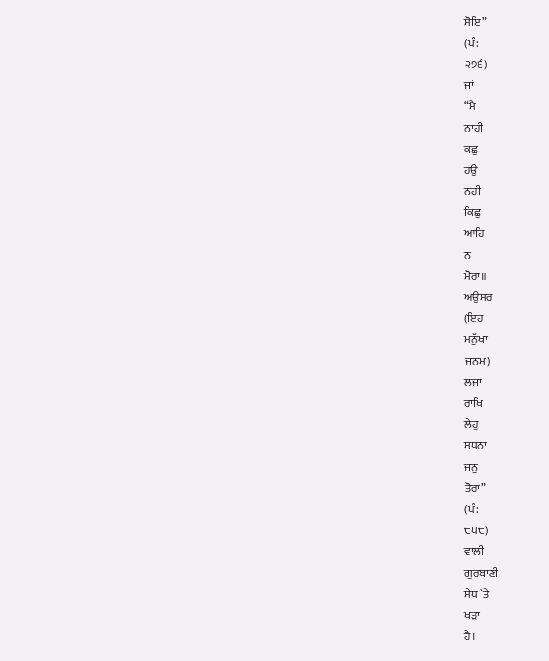ਸੋਇ”
(ਪੰ:
੨੭੬)
ਜਾਂ
“ਮੈ
ਨਾਹੀ
ਕਛੁ
ਹਉ
ਨਹੀ
ਕਿਛੁ
ਆਹਿ
ਨ
ਮੋਰਾ॥
ਅਉਸਰ
(ਇਹ
ਮਨੁੱਖਾ
ਜਨਮ)
ਲਜਾ
ਰਾਖਿ
ਲੇਹੁ
ਸਧਨਾ
ਜਨੁ
ਤੋਰਾ”
(ਪੰ:
੮੫੮)
ਵਾਲੀ
ਗੁਰਬਾਣੀ
ਸੇਧ `ਤੇ
ਖੜਾ
ਹੈ।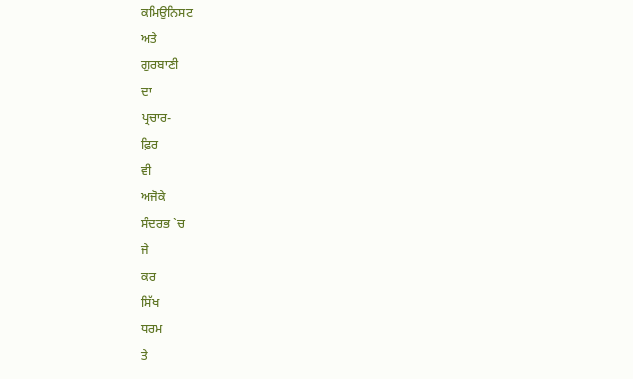ਕਮਿਉਨਿਸਟ
ਅਤੇ
ਗੁਰਬਾਣੀ
ਦਾ
ਪ੍ਰਚਾਰ-
ਫ਼ਿਰ
ਵੀ
ਅਜੋਕੇ
ਸੰਦਰਭ `ਚ
ਜੇ
ਕਰ
ਸਿੱਖ
ਧਰਮ
ਤੇ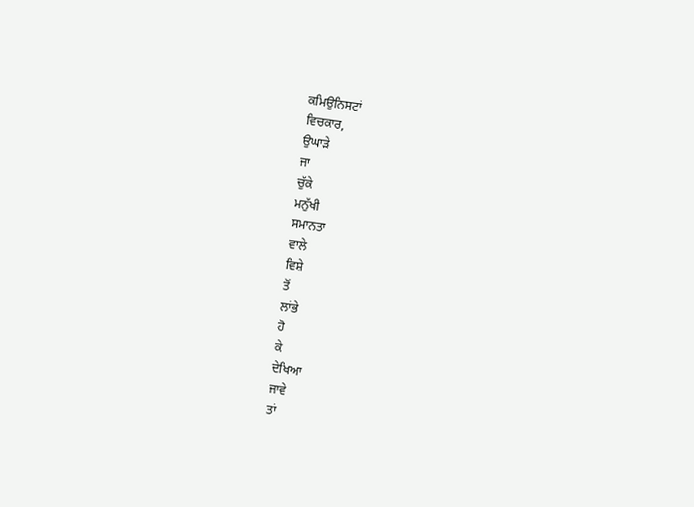ਕਮਿਉਨਿਸਟਾਂ
ਵਿਚਕਾਰ,
ਉਘਾੜੇ
ਜਾ
ਚੁੱਕੇ
ਮਨੁੱਖੀ
ਸਮਾਨਤਾ
ਵਾਲੇ
ਵਿਸ਼ੇ
ਤੋਂ
ਲਾਂਭੇ
ਹੋ
ਕੇ
ਦੇਖਿਆ
ਜਾਵੇ
ਤਾਂ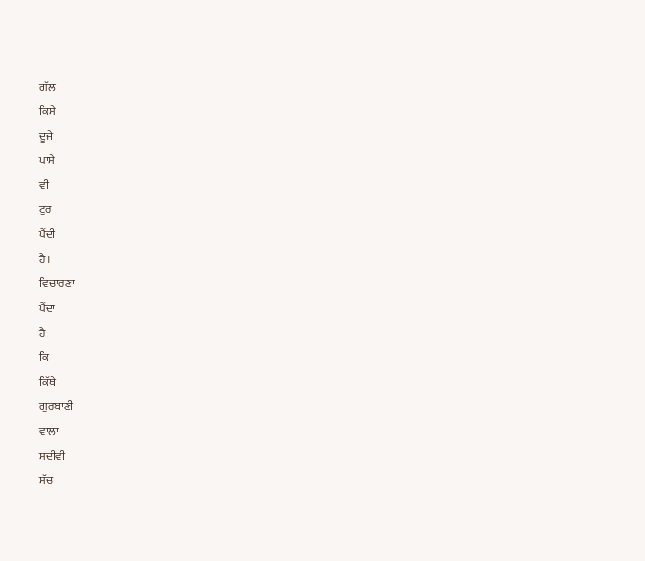ਗੱਲ
ਕਿਸੇ
ਦੂਜੇ
ਪਾਸੇ
ਵੀ
ਟੁਰ
ਪੈਂਦੀ
ਹੈ।
ਵਿਚਾਰਣਾ
ਪੈਂਦਾ
ਹੈ
ਕਿ
ਕਿੱਥੇ
ਗੁਰਬਾਣੀ
ਵਾਲਾ
ਸਦੀਵੀ
ਸੱਚ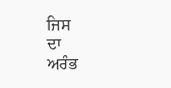ਜਿਸ
ਦਾ
ਅਰੰਭ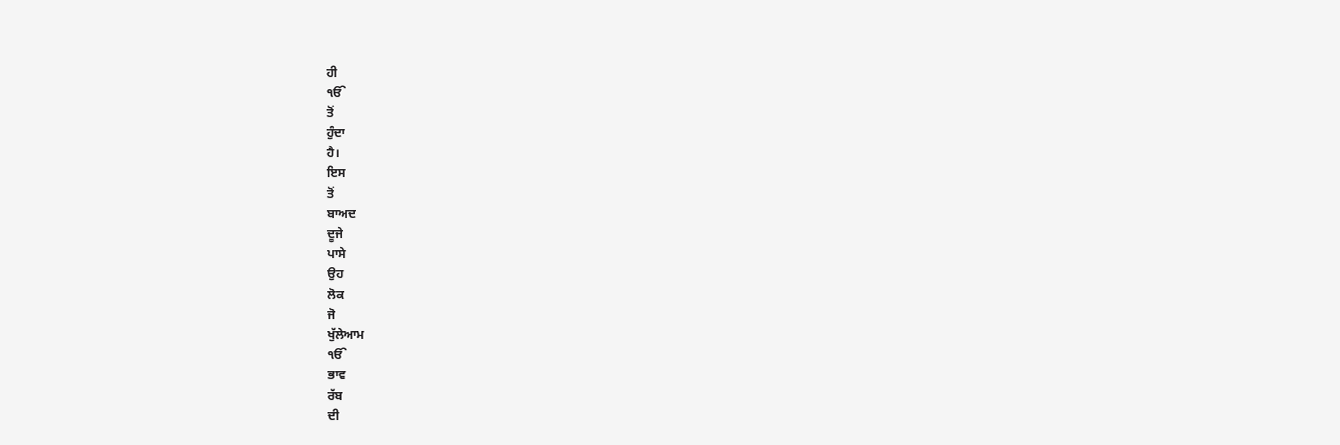ਹੀ
ੴ
ਤੋਂ
ਹੁੰਦਾ
ਹੈ।
ਇਸ
ਤੋਂ
ਬਾਅਦ
ਦੂਜੇ
ਪਾਸੇ
ਉਹ
ਲੋਕ
ਜੋ
ਖੁੱਲੇਆਮ
ੴ
ਭਾਵ
ਰੱਬ
ਦੀ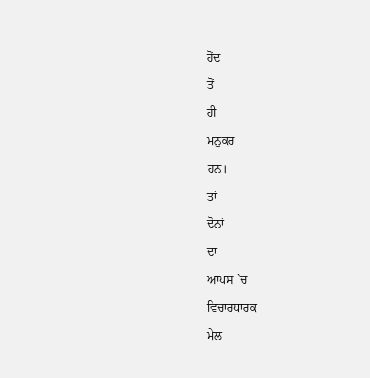ਹੋਂਦ
ਤੋਂ
ਹੀ
ਮਨੁਕਰ
ਹਨ।
ਤਾਂ
ਦੋਨਾਂ
ਦਾ
ਆਪਸ `ਚ
ਵਿਚਾਰਧਾਰਕ
ਮੇਲ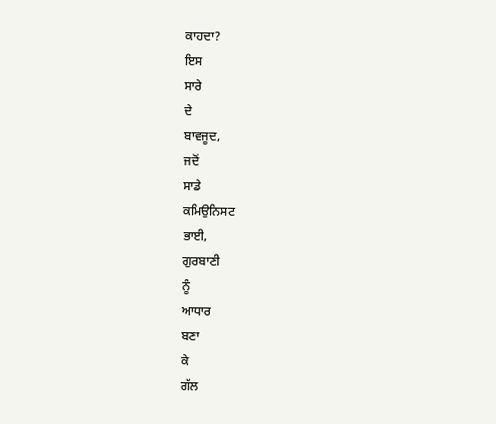ਕਾਹਦਾ?
ਇਸ
ਸਾਰੇ
ਦੇ
ਬਾਵਜੂਦ,
ਜਦੋਂ
ਸਾਡੇ
ਕਮਿਉਨਿਸਟ
ਭਾਈ,
ਗੁਰਬਾਣੀ
ਨੂੰ
ਆਧਾਰ
ਬਣਾ
ਕੇ
ਗੱਲ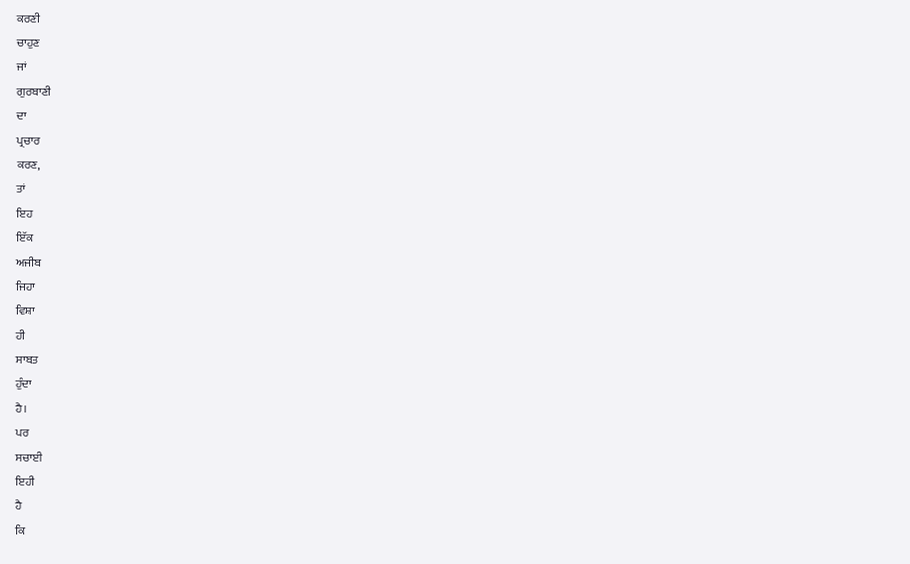ਕਰਣੀ
ਚਾਹੁਣ
ਜਾਂ
ਗੁਰਬਾਣੀ
ਦਾ
ਪ੍ਰਚਾਰ
ਕਰਣ,
ਤਾਂ
ਇਹ
ਇੱਕ
ਅਜੀਬ
ਜਿਹਾ
ਵਿਸ਼ਾ
ਹੀ
ਸਾਬਤ
ਹੁੰਦਾ
ਹੈ।
ਪਰ
ਸਚਾਈ
ਇਹੀ
ਹੈ
ਕਿ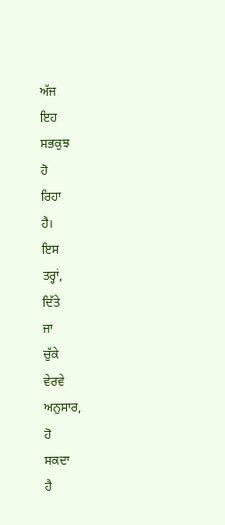ਅੱਜ
ਇਹ
ਸਭਕੁਝ
ਹੋ
ਰਿਹਾ
ਹੈ।
ਇਸ
ਤਰ੍ਹਾਂ,
ਦਿੱਤੇ
ਜਾ
ਚੁੱਕੇ
ਵੇਰਵੇ
ਅਨੁਸਾਰ,
ਹੋ
ਸਕਦਾ
ਹੈ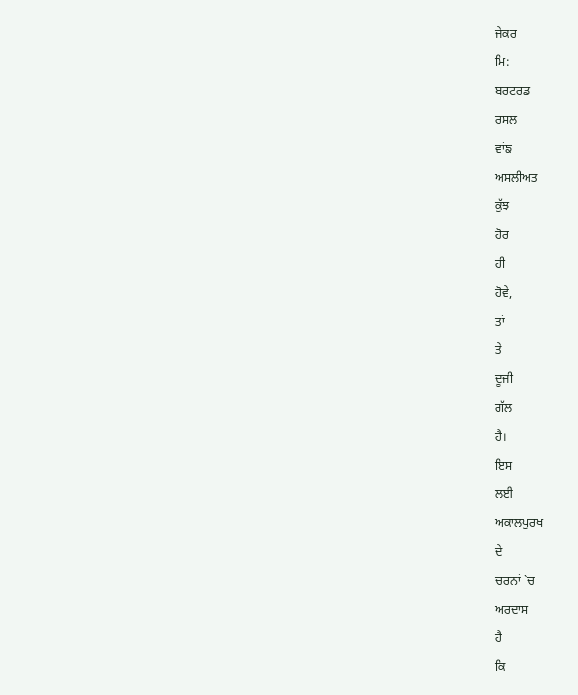ਜੇਕਰ
ਮਿ:
ਬਰਟਰਡ
ਰਸਲ
ਵਾਂਙ
ਅਸਲੀਅਤ
ਕੁੱਝ
ਹੋਰ
ਹੀ
ਹੋਵੇ,
ਤਾਂ
ਤੇ
ਦੂਜੀ
ਗੱਲ
ਹੈ।
ਇਸ
ਲਈ
ਅਕਾਲਪੁਰਖ
ਦੇ
ਚਰਨਾਂ `ਚ
ਅਰਦਾਸ
ਹੈ
ਕਿ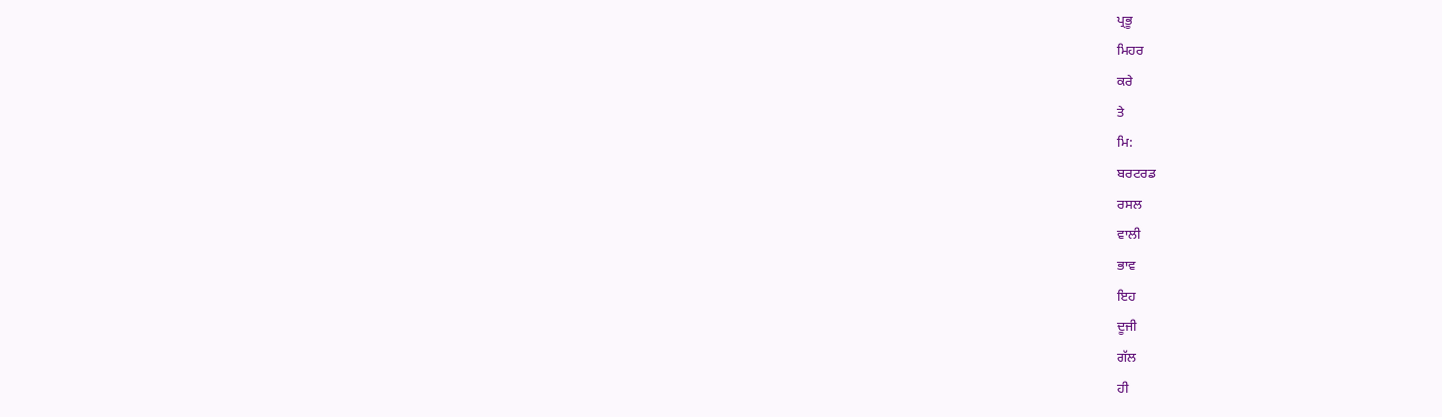ਪ੍ਰਭੂ
ਮਿਹਰ
ਕਰੇ
ਤੇ
ਮਿ:
ਬਰਟਰਡ
ਰਸਲ
ਵਾਲੀ
ਭਾਵ
ਇਹ
ਦੂਜੀ
ਗੱਲ
ਹੀ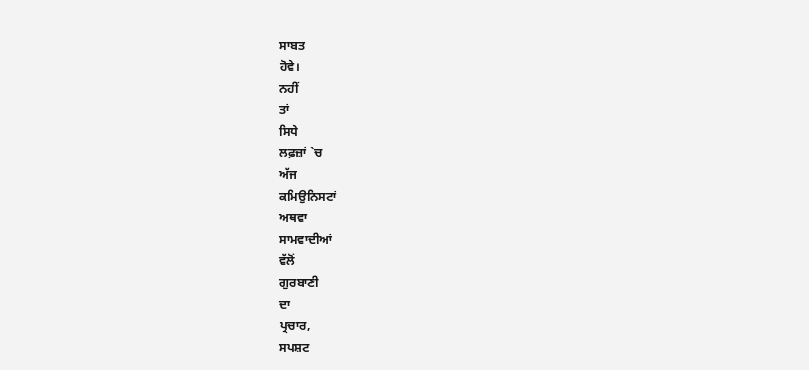ਸਾਬਤ
ਹੋਵੇ।
ਨਹੀਂ
ਤਾਂ
ਸਿਧੇ
ਲਫ਼ਜ਼ਾਂ `ਚ
ਅੱਜ
ਕਮਿਉਨਿਸਟਾਂ
ਅਥਵਾ
ਸਾਮਵਾਦੀਆਂ
ਵੱਲੋਂ
ਗੁਰਬਾਣੀ
ਦਾ
ਪ੍ਰਚਾਰ,
ਸਪਸ਼ਟ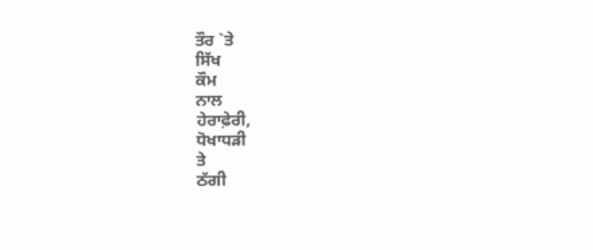ਤੌਰ `ਤੇ
ਸਿੱਖ
ਕੌਮ
ਨਾਲ
ਹੇਰਾਫ਼ੇਰੀ,
ਧੋਖਾਧੜੀ
ਤੇ
ਠੱਗੀ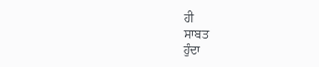ਹੀ
ਸਾਬਤ
ਹੁੰਦਾ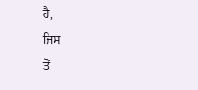ਹੈ,
ਜਿਸ
ਤੋਂ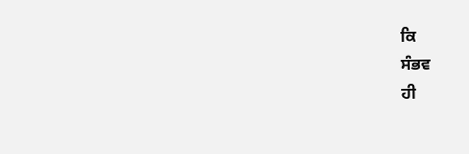ਕਿ
ਸੰਭਵ
ਹੀ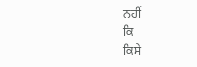ਨਹੀਂ
ਕਿ
ਕਿਸੇ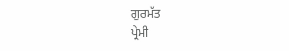ਗੁਰਮੱਤ
ਪ੍ਰੇਮੀ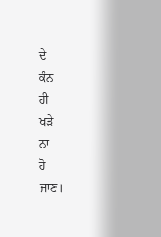ਦੇ
ਕੰਨ
ਹੀ
ਖੜੇ
ਨਾ
ਹੋ
ਜਾਣ।